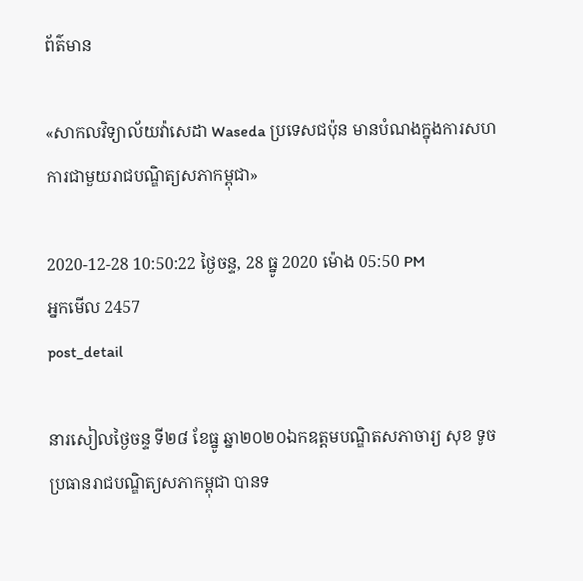ព័ត៌មាន

«សាកលវិទ្យាល័យវ៉ាសេដា Waseda ប្រទេសជប៉ុន មានបំណងក្នុងការសហការជាមួយរាជបណ្ឌិត្យសភាកម្ពុជា»

2020-12-28 10:50:22 ថ្ងៃចន្ទ, 28 ធ្នូ 2020 ម៉ោង 05:50 PM
អ្នកមើល 2457
post_detail

នារសៀលថ្ងៃចន្ទ ទី២៨ ខែធ្នូ ឆ្នា២០២០ឯកឧត្តមបណ្ឌិតសភាចារ្យ សុខ ទូច ប្រធានរាជបណ្ឌិត្យសភាកម្ពុជា បានទ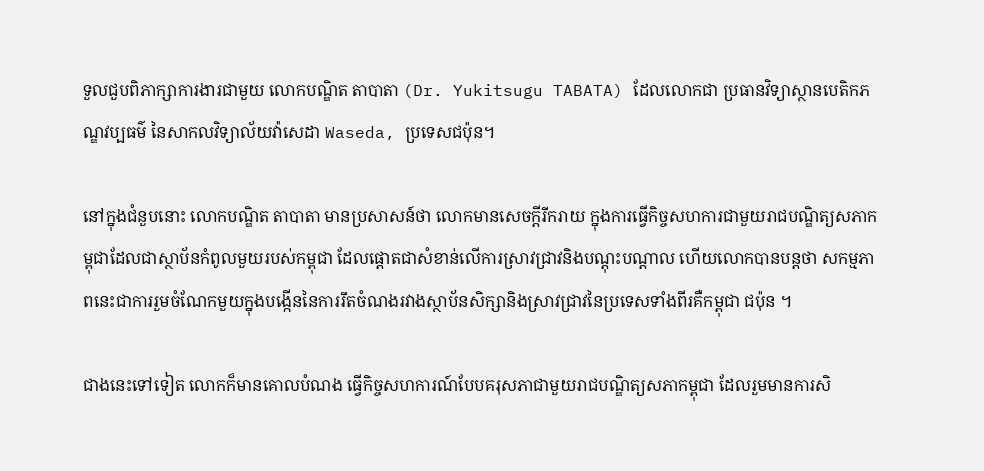ទួលជួបពិភាក្សាការងារជាមួយ លោកបណ្ឌិត តាបាតា (Dr. Yukitsugu TABATA) ដែលលោកជា ប្រធានវិទ្យាស្ថានបេតិកភណ្ឌវប្បធម៌ នៃសាកលវិទ្យាល័យវ៉ាសេដា Waseda, ប្រទេសជប៉ុន។

នៅក្នុងជំនួបនោះ លោកបណ្ឌិត តាបាតា មានប្រសាសន៍ថា លោកមានសេចក្តីរីករាយ ក្នុងការធ្វើកិច្ចសហការជាមួយរាជបណ្ឌិត្យសភាកម្ពុជាដែលជាស្ថាប័នកំពូលមួយរបស់កម្ពុជា ដែលផ្តោតជាសំខាន់លើការស្រាវជ្រាវនិងបណ្តុះបណ្តាល ហើយលោកបានបន្តថា សកម្មភាពនេះជាការរួមចំណែកមួយក្នុងបង្កើននៃការរឹតចំណងរវាងស្ថាប័នសិក្សានិងស្រាវជ្រាវនៃប្រទេសទាំងពីរគឺកម្ពុជា ជប៉ុន ។

ជាងនេះទៅទៀត លោកក៏មានគោលបំណង ធ្វើកិច្ចសហការណ៍បែបគរុសភាជាមួយរាជបណ្ឌិត្យសភាកម្ពុជា ដែលរួមមានការសិ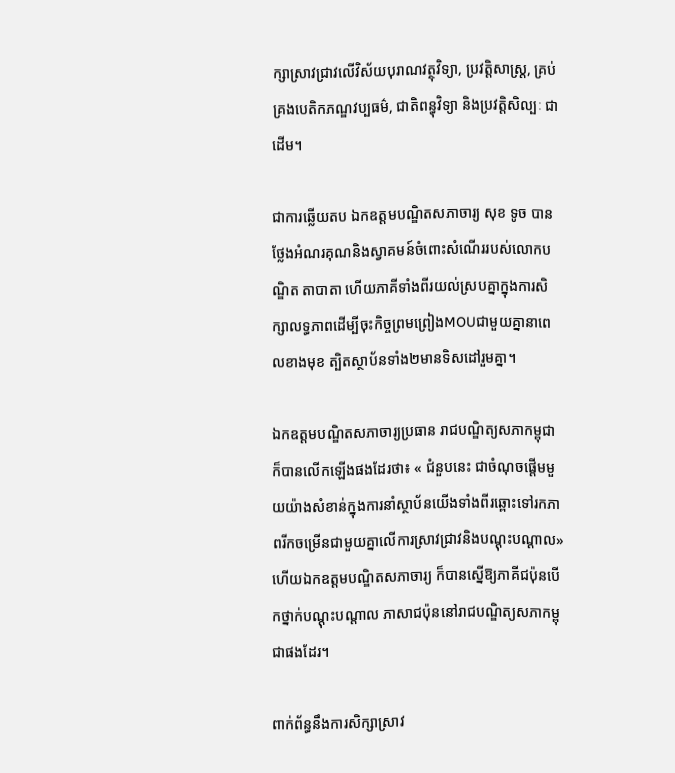ក្សាស្រាវជ្រាវលើវិស័យបុរាណវត្ថុវិទ្យា, ប្រវត្តិសាស្ត្រ, គ្រប់គ្រងបេតិកភណ្ឌវប្បធម៌, ជាតិពន្ធុវិទ្យា និងប្រវត្តិសិល្បៈ ជាដើម។

ជាការឆ្លើយតប ឯកឧត្តមបណ្ឌិតសភាចារ្យ សុខ ទូច បានថ្លែងអំណរគុណនិងស្វាគមន៍ចំពោះសំណើររបស់លោកបណ្ឌិត តាបាតា ហើយភាគីទាំងពីរយល់ស្របគ្នាក្នុងការសិក្សាលទ្ធភាពដើម្បីចុះកិច្ចព្រមព្រៀងMOUជាមួយគ្នានាពេលខាងមុខ ត្បិតស្ថាប័នទាំង២មានទិសដៅរួមគ្នា។

ឯកឧត្តមបណ្ឌិតសភាចារ្យប្រធាន រាជបណ្ឌិត្យសភាកម្ពុជា ក៏បានលើកឡើងផងដែរថា៖ « ជំនួបនេះ ជាចំណុចផ្តើមមួយយ៉ាងសំខាន់ក្នុងការនាំស្ថាប័នយើងទាំងពីរឆ្ពោះទៅរកភាពរីកចម្រើនជាមួយគ្នាលើការស្រាវជ្រាវនិងបណ្តុះបណ្តាល» ហើយឯកឧត្តមបណ្ឌិតសភាចារ្យ ក៏បានស្នើឱ្យភាគីជប៉ុនបើកថ្នាក់បណ្តុះបណ្តាល ភាសាជប៉ុននៅរាជបណ្ឌិត្យសភាកម្ពុជាផងដែរ។

ពាក់ព័ន្ធនឹងការសិក្សាស្រាវ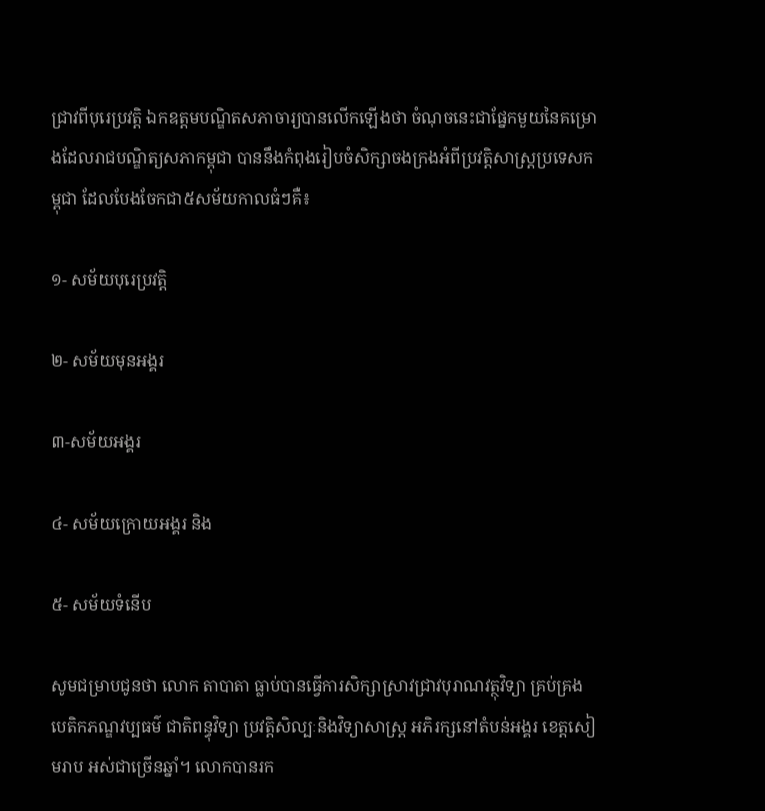ជ្រាវពីបុរេប្រវត្តិ ឯកឧត្តមបណ្ឌិតសភាចារ្យបានលើកឡើងថា ចំណុចនេះជាផ្នែកមួយនៃគម្រោងដែលរាជបណ្ឌិត្យសភាកម្ពុជា បាននឹងកំពុងរៀបចំសិក្សាចងក្រងអំពីប្រវត្តិសាស្ត្រប្រទេសកម្ពុជា ដែលបែងចែកជា៥សម័យកាលធំៗគឺ៖

១- សម័យបុរេប្រវត្តិ

២- សម័យមុនអង្គរ

៣-សម័យអង្គរ

៤- សម័យក្រោយអង្គរ និង

៥- សម័យទំនើប

សូមជម្រាបជូនថា លោក តាបាតា ធ្លាប់បានធ្វើការសិក្សាស្រាវជ្រាវបុរាណវត្ថុវិទ្យា គ្រប់គ្រងបេតិកភណ្ឌវប្បធម៌ ជាតិពន្ធុវិទ្យា ប្រវត្តិសិល្បៈនិងវិទ្យាសាស្រ្ត អភិរក្សនៅតំបន់អង្គរ ខេត្តសៀមរាប អស់ជាច្រើនឆ្នាំ។ លោកបានរក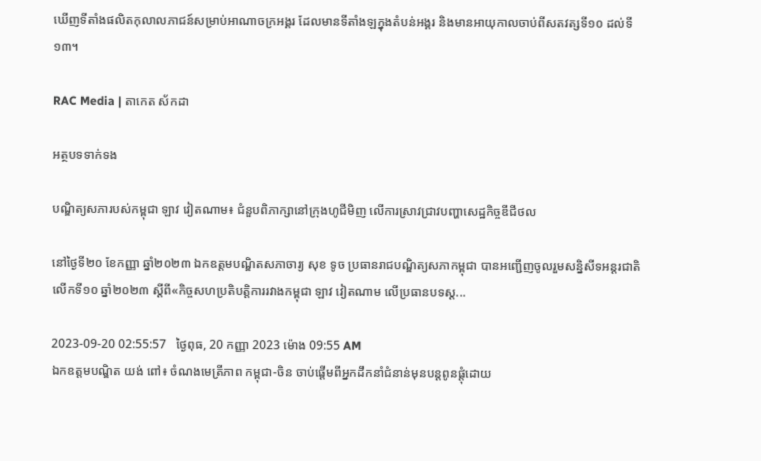ឃើញទីតាំងផលិតកុលាលភាជន៍សម្រាប់អាណាចក្រអង្គរ ដែលមានទីតាំងឡក្នុងតំបន់អង្គរ និងមានអាយុកាលចាប់ពីសតវត្សទី១០ ដល់ទី១៣។

RAC Media | តាកេត ស័កដា

អត្ថបទទាក់ទង

បណ្ឌិត្យសភារបស់កម្ពុជា ឡាវ វៀតណាម៖ ជំនួបពិភាក្សានៅក្រុងហូជីមិញ លើការស្រាវជ្រាវបញ្ហាសេដ្ឋកិច្ចឌីជីថល

នៅថ្ងៃទី២០ ខែកញ្ញា ឆ្នាំ២០២៣ ឯកឧត្ដមបណ្ឌិតសភាចារ្យ សុខ ទូច ប្រធានរាជបណ្ឌិត្យសភាកម្ពុជា បានអញ្ជើញចូលរួមសន្និសីទអន្តរជាតិលើកទី១០ ឆ្នាំ២០២៣ ស្ដីពី«កិច្ចសហប្រតិបត្តិការរវាងកម្ពុជា ឡាវ វៀតណាម លើប្រធានបទស្ដ...

2023-09-20 02:55:57   ថ្ងៃពុធ, 20 កញ្ញា 2023 ម៉ោង 09:55 AM
ឯកឧត្តមបណ្ឌិត យង់ ពៅ៖ ចំណងមេត្រីភាព កម្ពុជា-ចិន ចាប់ផ្តើមពីអ្នកដឹកនាំជំនាន់មុនបន្តពូនផ្តុំដោយ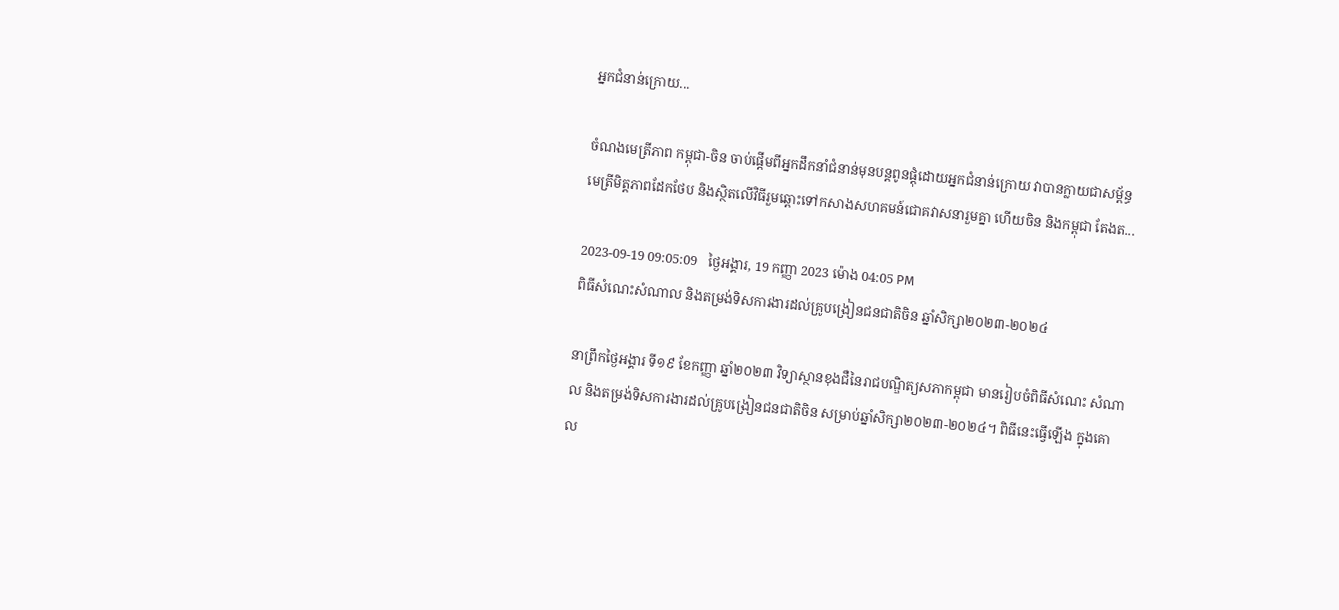អ្នកជំនាន់ក្រោយ...

ចំណងមេត្រីភាព កម្ពុជា-ចិន ចាប់ផ្តើមពីអ្នកដឹកនាំជំនាន់មុនបន្តពូនផ្តុំដោយអ្នកជំនាន់ក្រោយ វាបានក្លាយជាសម្ព័ន្ធមេត្រីមិត្តភាពដែកថែប និងស្ថិតលើវិធីរួមឆ្ពោះទៅកសាងសហគមន៍ជោគវាសនារួមគ្នា ហើយចិន និងកម្ពុជា តែងត...

2023-09-19 09:05:09   ថ្ងៃអង្គារ, 19 កញ្ញា 2023 ម៉ោង 04:05 PM
ពិធីសំណេះសំណាល និងតម្រង់ទិសការងារដល់គ្រូបង្រៀនជនជាតិចិន ឆ្នាំសិក្សា២០២៣-២០២៤

នាព្រឹកថ្ងៃអង្គារ ទី១៩ ខែកញ្ញា ឆ្នាំ២០២៣ វិទ្យាស្ថានខុងជឺនៃរាជបណ្ឌិត្យសភាកម្ពុជា មានរៀបចំពិធីសំណេះ សំណាល និងតម្រង់ទិសការងារដល់គ្រូបង្រៀនជនជាតិចិន សម្រាប់ឆ្នាំសិក្សា២០២៣-២០២៤។ ពិធីនេះធ្វើឡើង ក្នុងគោល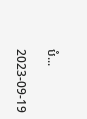បំ...

2023-09-19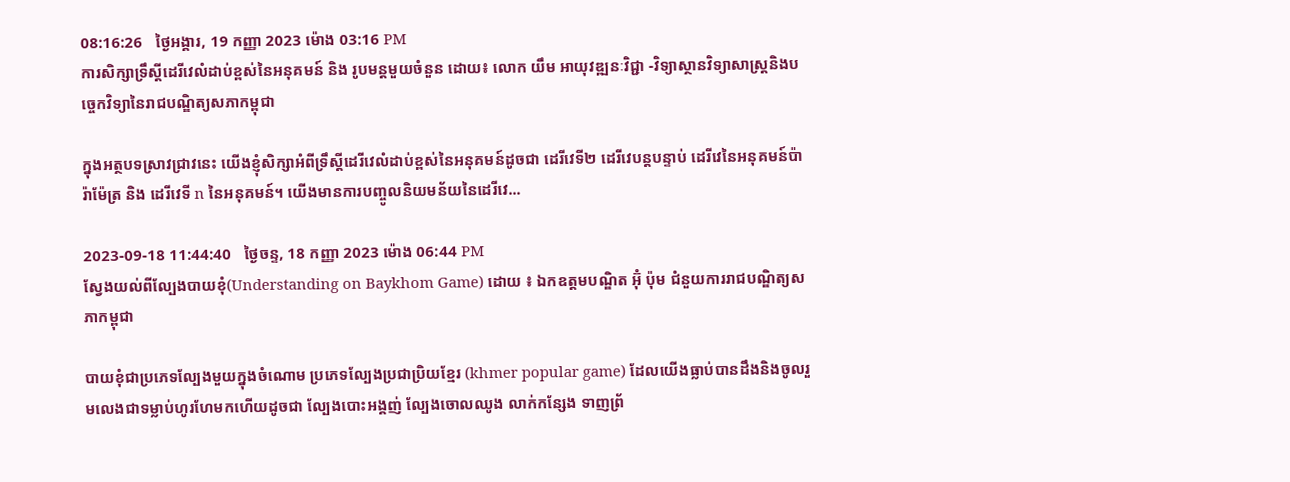08:16:26   ថ្ងៃអង្គារ, 19 កញ្ញា 2023 ម៉ោង 03:16 PM
ការសិក្សាទ្រឹស្ដីដេរីវេលំដាប់ខ្ពស់នៃអនុគមន៍ និង រូបមន្តមួយចំនួន ដោយ៖ លោក យឹម អាយុវឌ្ឍនៈវិជ្ជា -វិទ្យាស្ថានវិទ្យាសាស្ត្រនិងបច្ចេកវិទ្យានៃរាជបណ្ឌិត្យសភាកម្ពុជា

ក្នុងអត្ថបទស្រាវជ្រាវនេះ យើងខ្ញុំសិក្សាអំពីទ្រឹស្ដីដេរីវេលំដាប់ខ្ពស់នៃអនុគមន៍ដូចជា ដេរីវេទី២ ដេរីវេបន្តបន្ទាប់ ដេរីវេនៃអនុគមន៍ប៉ារ៉ាម៉ែត្រ និង ដេរីវេទី n នៃអនុគមន៍។ យើងមានការបញ្ចូលនិយមន័យនៃដេរីវេ...

2023-09-18 11:44:40   ថ្ងៃចន្ទ, 18 កញ្ញា 2023 ម៉ោង 06:44 PM
ស្វែងយល់ពីល្បែងបាយខុំ(Understanding on Baykhom Game) ដោយ ៖ ឯកឧត្ដមបណ្ឌិត អ៊ុំ ប៉ុម ជំនួយការរាជបណ្ឌិត្យសភាកម្ពុជា

បាយខុំជាប្រភេទល្បែងមួយក្នុងចំណោម ប្រភេទល្បែងប្រជាប្រិយខ្មែរ (khmer popular game) ដែលយើងធ្លាប់បានដឹងនិងចូលរួមលេងជាទម្លាប់ហូរហែមកហើយដូចជា ល្បែងបោះអង្គញ់ ល្បែងចោលឈូង លាក់កន្សែង ទាញព្រ័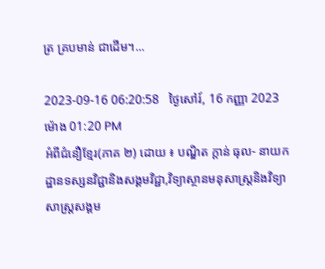ត្រ គ្របមាន់ ជាដើម។...

2023-09-16 06:20:58   ថ្ងៃសៅរ៍, 16 កញ្ញា 2023 ម៉ោង 01:20 PM
អំពីជំនឿខ្មែរ(ភាគ ២) ដោយ ៖ បណ្ឌិត ក្តាន់ ធុល- នាយកដ្ឋានទស្សនវិជ្ជានិងសង្គមវិជ្ជា,វិទ្យាស្ថានមនុសាស្ត្រនិងវិទ្យាសាស្ត្រសង្គម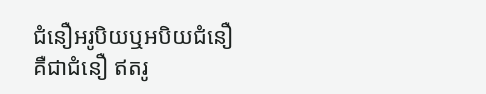ជំនឿអរូបិយឬអបិយជំនឿ គឺជាជំនឿ ឥតរូ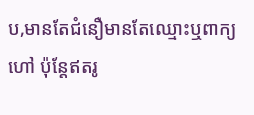ប,មានតែជំនឿមានតែឈ្មោះឬពាក្យហៅ ប៉ុន្តែឥតរូ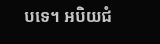បទេ។ អបិយជំ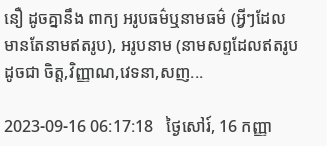នឿ ដូចគ្នានឹង ពាក្យ អរូបធម៌ឬនាមធម៌ (អ្វីៗដែលមានតែនាមឥតរូប), អរូបនាម (នាមសព្ទដែលឥតរូប ដូចជា ចិត្ត,វិញ្ញាណ,វេទនា,សញ...

2023-09-16 06:17:18   ថ្ងៃសៅរ៍, 16 កញ្ញា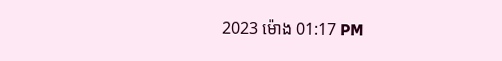2023 ម៉ោង 01:17 PM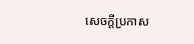សេចក្តីប្រកាស